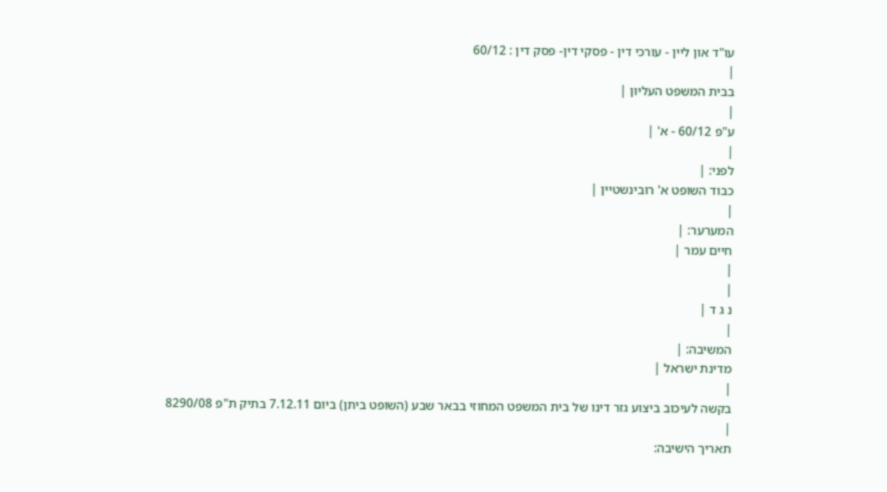עו"ד און ליין - עורכי דין - פסקי דין- פסק דין : 60/12
|
בבית המשפט העליון |
|
ע"פ 60/12 - א' |
|
לפני: |
כבוד השופט א' רובינשטיין |
|
המערער: |
חיים עמר |
|
|
נ ג ד |
|
המשיבה: |
מדינת ישראל |
|
בקשה לעיכוב ביצוע גזר דינו של בית המשפט המחוזי בבאר שבע (השופט ביתן) ביום 7.12.11 בתיק ת"פ 8290/08 |
תאריך הישיבה: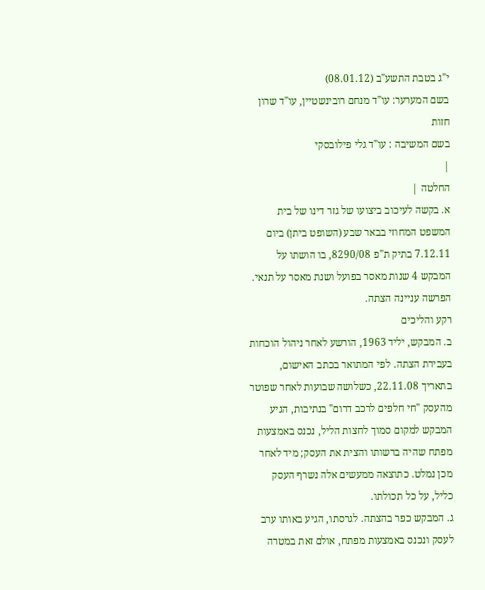י"ג בטבת התשע"ב (08.01.12)
בשם המערער: עו"ד מנחם רובינשטיין, עו"ד שרון חזות
בשם המשיבה : עו"ד גלי פילובסקי
|
החלטה |
א. בקשה לעיכוב ביצועו של גזר דינו של בית המשפט המחוזי בבאר שבע (השופט ביתן) ביום 7.12.11 בתיק ת"פ 8290/08, בו הושתו על המבקש 4 שנות מאסר בפועל ושנת מאסר על תנאי. הפרשה עניינה הצתה.
רקע והליכים
ב. המבקש, יליד 1963, הורשע לאחר ניהול הוכחות בעבירת הצתה. לפי המתואר בכתב האישום, בתאריך 22.11.08, כשלושה שבועות לאחר שפוטר מהעסק "חי חלפים לרכב דרום" בנתיבות, הגיע המבקש למקום סמוך לחצות הליל, נכנס באמצעות מפתח שהיה ברשותו והצית את העסק; מיד לאחר מכן נמלט. כתוצאה ממעשים אלה נשרף העסק כליל, על כל תכולתו.
ג. המבקש כפר בהצתה. לגרסתו, הגיע באותו ערב לעסק ונכנס באמצעות מפתח, אולם זאת במטרה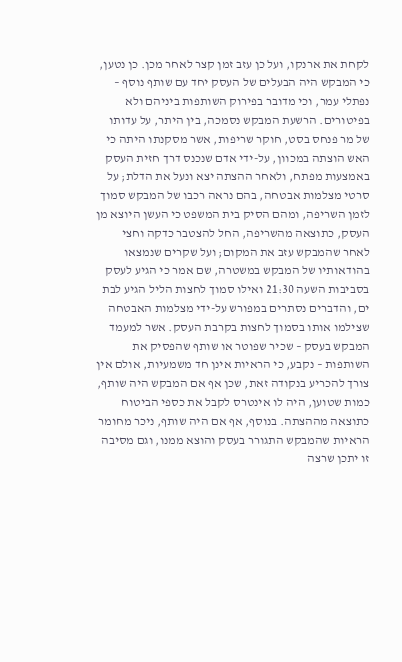לקחת את ארנקו, ועל כן עזב זמן קצר לאחר מכן. כן נטען, כי המבקש היה הבעלים של העסק יחד עם שותף נוסף – נפתלי עמר, וכי מדובר בפירוק השותפות ביניהם ולא בפיטורים. הרשעת המבקש נסמכה, בין היתר, על עדותו של מר פנחס בסט, חוקר שריפות, אשר מסקנתו היתה כי האש הוצתה במכוון, על-ידי אדם שנכנס דרך חזית העסק באמצעות מפתח, ולאחר ההצתה יצא ונעל את הדלת; על סרטי מצלמות אבטחה, בהם נראה רכבו של המבקש סמוך לזמן השריפה, ומהם הסיק בית המשפט כי העשן היוצא מן העסק, כתוצאה מהשריפה, החל להצטבר כדקה וחצי לאחר שהמבקש עזב את המקום; ועל שקרים שנמצאו בהודאותיו של המבקש במשטרה, שם אמר כי הגיע לעסק בסביבות השעה 21:30 ואילו סמוך לחצות הליל הגיע לבת ים, והדברים נסתרים במפורש על-ידי מצלמות האבטחה שצילמו אותו בסמוך לחצות בקרבת העסק. אשר למעמד המבקש בעסק – שכיר שפוטר או שותף שהפסיק את השותפות – נקבע, כי הראיות אינן חד משמעיות, אולם אין צורך להכריע בנקודה זאת, שכן אף אם המבקש היה שותף, כמות שטוען, היה לו אינטרס לקבל את כספי הביטוח כתוצאה מההצתה. בנוסף, אף אם היה שותף, ניכר מחומר הראיות שהמבקש התגורר בעסק והוצא ממנו, וגם מסיבה זו יתכן שרצה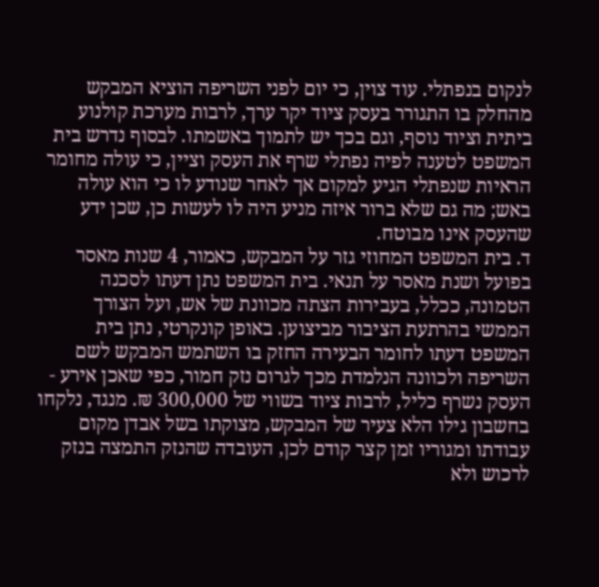לנקום בנפתלי. עוד צוין, כי יום לפני השריפה הוציא המבקש מהחלק בו התגורר בעסק ציוד יקר ערך, לרבות מערכת קולנוע ביתית וציוד נוסף, וגם בכך יש לתמוך באשמתו. לבסוף נדרש בית המשפט לטענה לפיה נפתלי שרף את העסק וציין, כי עולה מחומר הראיות שנפתלי הגיע למקום אך לאחר שנודע לו כי הוא עולה באש; מה גם שלא ברור איזה מניע היה לו לעשות כן, שכן ידע שהעסק אינו מבוטח.
ד. בית המשפט המחוזי גזר על המבקש, כאמור, 4 שנות מאסר בפועל ושנת מאסר על תנאי. בית המשפט נתן דעתו לסכנה הטמונה, ככלל, בעבירות הצתה מכוונת של אש, ועל הצורך הממשי בהרתעת הציבור מביצוען. באופן קונקרטי, נתן בית המשפט דעתו לחומר הבעירה החזק בו השתמש המבקש לשם השריפה ולכוונה הנלמדת מכך לגרום נזק חמור, כפי שאכן אירע - העסק נשרף כליל, לרבות ציוד בשווי של 300,000 ₪. מנגד, נלקחו בחשבון גילו הלא צעיר של המבקש, מצוקתו בשל אבדן מקום עבודתו ומגוריו זמן קצר קודם לכן, העובדה שהנזק התמצה בנזק לרכוש ולא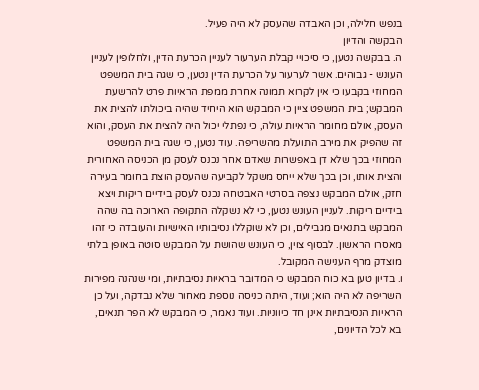בנפש חלילה, וכן האבדה שהעסק לא היה פעיל.
הבקשה והדיון
ה. בבקשה נטען, כי סיכויי קבלת הערעור לעניין הכרעת הדין, ולחלופין לעניין העונש - גבוהים. אשר לערעור על הכרעת הדין נטען, כי שגה בית המשפט המחוזי בקבעו כי אין לקרוא תמונה אחרת ממפת הראיות פרט להרשעת המבקש; בית המשפט ציין כי המבקש הוא היחיד שהיה ביכולתו להצית את העסק, אולם מחומר הראיות עולה, כי נפתלי יכול היה להצית את העסק, והוא זה שהפיק את מירב התועלת מהשריפה. עוד נטען, כי שגה בית המשפט המחוזי בכך שלא דן באפשרות שאדם אחר נכנס לעסק מן הכניסה האחורית והצית אותו, וכן בכך שלא ייחס משקל לקביעה שהעסק הוצת בחומר בעירה חזק, אולם המבקש נצפה בסרטי האבטחה נכנס לעסק בידיים ריקות ויצא בידיים ריקות. לעניין העונש נטען, כי לא נשקלה התקופה הארוכה בה שהה המבקש בתנאים מגבילים, וכן לא שוקללו נסיבותיו האישיות והעובדה כי זהו מאסרו הראשון. לבסוף צוין, כי העונש שהושת על המבקש סוטה באופן בלתי מוצדק מרף הענישה המקובל.
ו. בדיון טען בא כוח המבקש כי המדובר בראיות נסיבתיות, ומי שנהנה מפירות השריפה לא היה הוא; ועוד, היתה כניסה נוספת מאחור שלא נבדקה, ועל כן הראיות הנסיבתיות אינן חד כיווניות. ועוד נאמר, כי המבקש לא הפר תנאים, בא לכל הדיונים,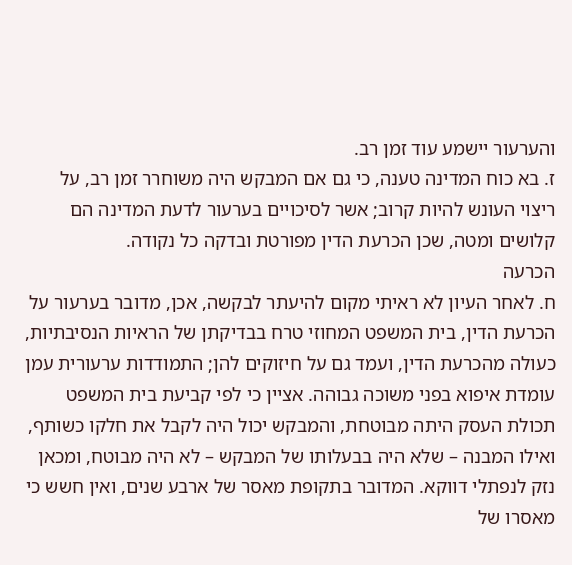והערעור יישמע עוד זמן רב.
ז. בא כוח המדינה טענה, כי גם אם המבקש היה משוחרר זמן רב, על ריצוי העונש להיות קרוב; אשר לסיכויים בערעור לדעת המדינה הם קלושים ומטה, שכן הכרעת הדין מפורטת ובדקה כל נקודה.
הכרעה
ח. לאחר העיון לא ראיתי מקום להיעתר לבקשה, אכן, מדובר בערעור על הכרעת הדין, בית המשפט המחוזי טרח בבדיקתן של הראיות הנסיבתיות, כעולה מהכרעת הדין, ועמד גם על חיזוקים להן; התמודדות ערעורית עמן עומדת איפוא בפני משוכה גבוהה. אציין כי לפי קביעת בית המשפט תכולת העסק היתה מבוטחת, והמבקש יכול היה לקבל את חלקו כשותף, ואילו המבנה – שלא היה בבעלותו של המבקש – לא היה מבוטח, ומכאן נזק לנפתלי דווקא. המדובר בתקופת מאסר של ארבע שנים, ואין חשש כי מאסרו של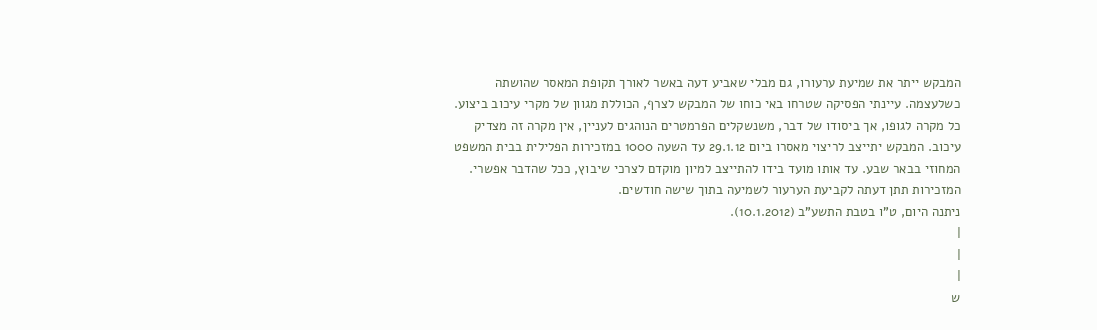המבקש ייתר את שמיעת ערעורו, גם מבלי שאביע דעה באשר לאורך תקופת המאסר שהושתה כשלעצמה. עיינתי הפסיקה שטרחו באי כוחו של המבקש לצרף, הכוללת מגוון של מקרי עיכוב ביצוע. כל מקרה לגופו, אך ביסודו של דבר, משנשקלים הפרמטרים הנוהגים לעניין, אין מקרה זה מצדיק עיכוב. המבקש יתייצב לריצוי מאסרו ביום 29.1.12 עד השעה 1000 במזכירות הפלילית בבית המשפט המחוזי בבאר שבע. עד אותו מועד בידו להתייצב למיון מוקדם לצרכי שיבוץ, ככל שהדבר אפשרי. המזכירות תתן דעתה לקביעת הערעור לשמיעה בתוך שישה חודשים.
ניתנה היום, ט"ו בטבת התשע"ב (10.1.2012).
|
|
|
ש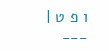ו פ ט |
___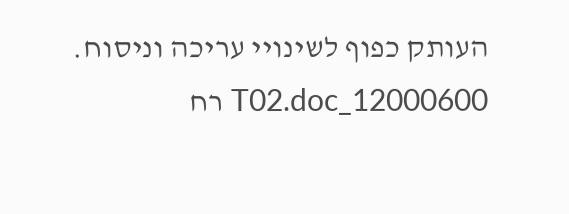העותק כפוף לשינויי עריכה וניסוח. 12000600_T02.doc רח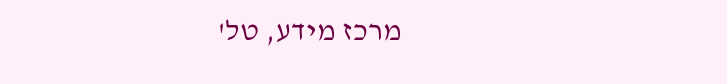מרכז מידע, טל'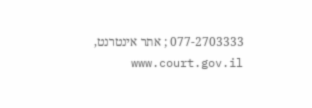077-2703333 ; אתר אינטרנט, www.court.gov.il